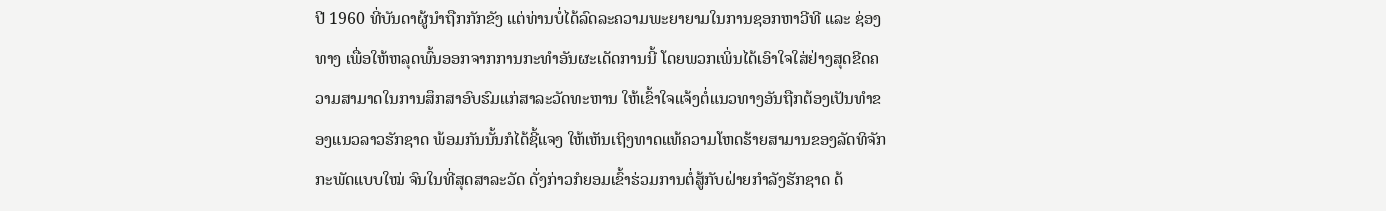ປີ 1960 ທີ່ບັນດາຜູ້ນຳຖືກກັກຂັງ ແຕ່ທ່ານບໍ່ໄດ້ລົດລະຄວາມພະຍາຍາມໃນການຊອກຫາວີທີ ແລະ ຊ່ອງທາງ ເພື່ອໃຫ້ຫລຸດພົ້ນອອກຈາກການກະທຳອັນຜະເດັດການນີ້ ໂດຍພວກເພິ່ນໄດ້ເອົາໃຈໃສ່ຢ່າງສຸດຂີດຄວາມສາມາດໃນການສຶກສາອົບຮົມແກ່ສາລະວັດທະຫານ ໃຫ້ເຂົ້າໃຈແຈ້ງຕໍ່ແນວທາງອັນຖືກຕ້ອງເປັນທຳຂອງແນວລາວຮັກຊາດ ພ້ອມກັນນັ້ນກໍໄດ້ຊີ້ແຈງ ໃຫ້ເຫັນເຖິງທາດແທ້ຄວາມໂຫດຮ້າຍສາມານຂອງລັດທິຈັກກະພັດແບບໃໝ່ ຈົນໃນທີ່ສຸດສາລະວັດ ດັ່ງກ່າວກໍຍອມເຂົ້າຮ່ວມການຕໍ່ສູ້ກັບຝ່າຍກຳລັງຮັກຊາດ ດ້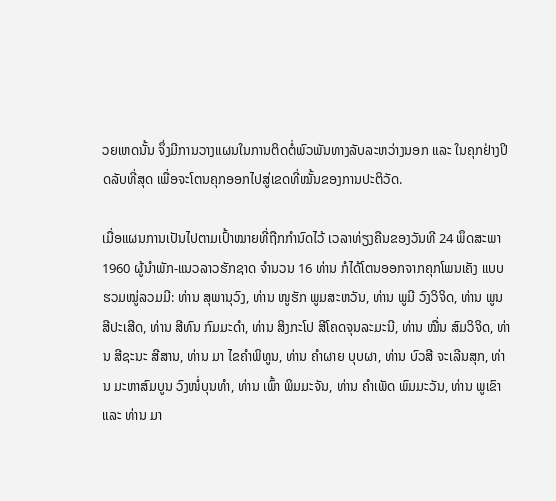ວຍເຫດນັ້ນ ຈຶ່ງມີການວາງແຜນໃນການຕິດຕໍ່ພົວພັນທາງລັບລະຫວ່າງນອກ ແລະ ໃນຄຸກຢ່າງປິດລັບທີ່ສຸດ ເພື່ອຈະໂຕນຄຸກອອກໄປສູ່ເຂດທີ່ໝັ້ນຂອງການປະຕິວັດ.

ເມື່ອແຜນການເປັນໄປຕາມເປົ້າໝາຍທີ່ຖືກກຳນົດໄວ້ ເວລາທ່ຽງຄືນຂອງວັນທີ 24 ພຶດສະພາ 1960 ຜູ້ນຳພັກ-ແນວລາວຮັກຊາດ ຈຳນວນ 16 ທ່ານ ກໍໄດ້ໂຕນອອກຈາກຄຸກໂພນເຄັງ ແບບຮວມໝູ່ລວມມີ: ທ່ານ ສຸພານຸວົງ, ທ່ານ ໜູຮັກ ພູມສະຫວັນ, ທ່ານ ພູມີ ວົງວິຈິດ, ທ່ານ ພູນ ສີປະເສີດ, ທ່ານ ສີທົນ ກົມມະດຳ, ທ່ານ ສິງກະໂປ ສີໂຄດຈຸນລະມະນີ, ທ່ານ ໝື່ນ ສົມວິຈິດ, ທ່ານ ສີຊະນະ ສີສານ, ທ່ານ ມາ ໄຂຄຳພິທູນ, ທ່ານ ຄໍາຜາຍ ບຸບຜາ, ທ່ານ ບົວສີ ຈະເລີນສຸກ, ທ່ານ ມະຫາສົມບູນ ວົງໜໍ່ບຸນທໍາ, ທ່ານ ເພົ້າ ພິມມະຈັນ, ທ່ານ ຄໍາເພັດ ພົມມະວັນ, ທ່ານ ພູເຂົາ ແລະ ທ່ານ ມາ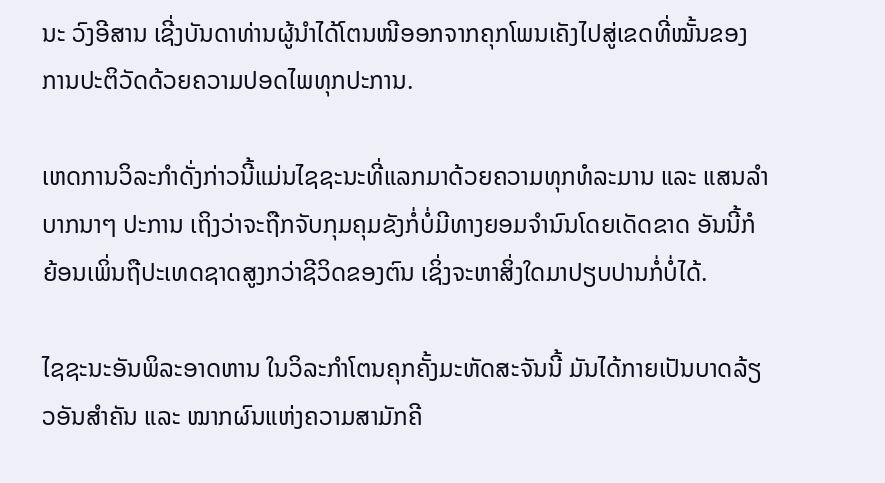ນະ ວົງອີສານ ເຊີ່ງບັນດາທ່ານຜູ້ນຳໄດ້ໂຕນໜີອອກຈາກຄຸກໂພນເຄັງໄປສູ່ເຂດທີ່ໝັ້ນຂອງການປະຕິວັດດ້ວຍຄວາມປອດໄພທຸກປະການ.

ເຫດການວິລະກຳດັ່ງກ່າວນີ້ແມ່ນໄຊຊະນະທີ່ແລກມາດ້ວຍຄວາມທຸກທໍລະມານ ແລະ ແສນລຳບາກນາໆ ປະການ ເຖິງວ່າຈະຖືກຈັບກຸມຄຸມຂັງກໍ່ບໍ່ມີທາງຍອມຈຳນົນໂດຍເດັດຂາດ ອັນນີ້ກໍຍ້ອນເພິ່ນຖືປະເທດຊາດສູງກວ່າຊີວິດຂອງຕົນ ເຊິ່ງຈະຫາສິ່ງໃດມາປຽບປານກໍ່ບໍ່ໄດ້.

ໄຊຊະນະອັນພິລະອາດຫານ ໃນວິລະກຳໂຕນຄຸກຄັ້ງມະຫັດສະຈັນນີ້ ມັນໄດ້ກາຍເປັນບາດລ້ຽວອັນສຳຄັນ ແລະ ໝາກຜົນແຫ່ງຄວາມສາມັກຄີ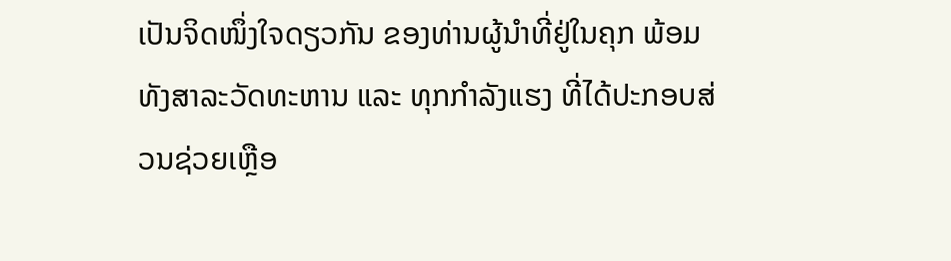ເປັນຈິດໜຶ່ງໃຈດຽວກັນ ຂອງທ່ານຜູ້ນຳທີ່ຢູ່ໃນຄຸກ ພ້ອມທັງສາລະວັດທະຫານ ແລະ ທຸກກຳລັງແຮງ ທີ່ໄດ້ປະກອບສ່ວນຊ່ວຍເຫຼືອ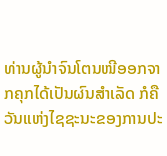ທ່ານຜູ້ນຳຈົນໂຕນໜີອອກຈາກຄຸກໄດ້ເປັນຜົນສຳເລັດ ກໍຄືວັນແຫ່ງໄຊຊະນະຂອງການປະ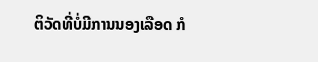ຕິວັດທີ່ບໍ່ມີການນອງເລືອດ ກໍ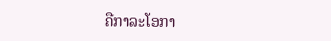ຄືກາລະໂອກາ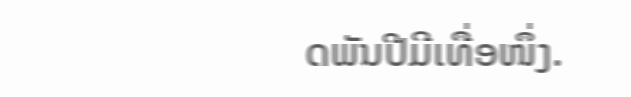ດພັນປີມີເທື່ອໜຶ່ງ.